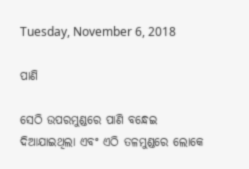Tuesday, November 6, 2018

ପାଣି

ସେଠି ଉପରମୁଣ୍ଡରେ ପାଣି ବନ୍ଧେଇ ଦିଆଯାଇଥିଲା ଏବଂ ଏଠି ତଳମୁଣ୍ଡରେ ଲୋକେ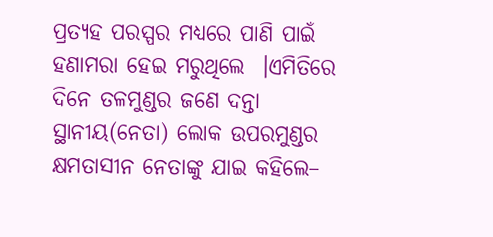ପ୍ରତ୍ୟହ ପରସ୍ପର ମଧ୍ୟରେ ପାଣି ପାଇଁ ହଣାମରା ହେଇ ମରୁଥିଲେ  ।ଏମିତିରେ ଦିନେ ତଳମୁଣ୍ଡର ଜଣେ ଦନ୍ତା ସ୍ଥାନୀୟ(ନେତା) ଲୋକ ଉପରମୁଣ୍ଡର କ୍ଷମତାସୀନ ନେତାଙ୍କୁ ଯାଇ କହିଲେ–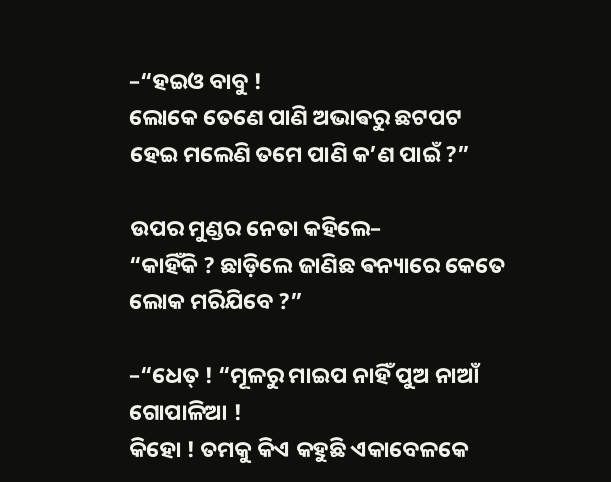–“ହଇଓ ବାବୁ !
ଲୋକେ ତେଣେ ପାଣି ଅଭାଵରୁ ଛଟପଟ ହେଇ ମଲେଣି ତମେ ପାଣି କ’ଣ ପାଇଁ ?”

ଉପର ମୁଣ୍ଡର ନେତା କହିଲେ–
“କାହିଁକି ? ଛାଡ଼ିଲେ ଜାଣିଛ ଵନ୍ୟାରେ କେତେ ଲୋକ ମରିଯିବେ ?”

–“ଧେତ୍ ! “ମୂଳରୁ ମାଇପ ନାହିଁ ପୁଅ ନାଆଁ ଗୋପାଳିଆ !
କିହୋ ! ତମକୁ କିଏ କହୁଛି ଏକାବେଳକେ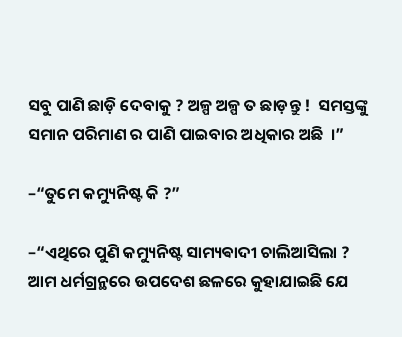ସବୁ ପାଣି ଛାଡ଼ି ଦେବାକୁ ? ଅଳ୍ପ ଅଳ୍ପ ତ ଛାଡ଼ନ୍ତୁ !  ସମସ୍ତଙ୍କୁ ସମାନ ପରିମାଣ ର ପାଣି ପାଇବାର ଅଧିକାର ଅଛି  ।”

–“ତୁମେ କମ୍ୟୁନିଷ୍ଟ କି ?”

–“ଏଥିରେ ପୁଣି କମ୍ୟୁନିଷ୍ଟ ସାମ୍ୟଵାଦୀ ଚାଲିଆସିଲା ? ଆମ ଧର୍ମଗ୍ରନ୍ଥରେ ଉପଦେଶ ଛଳରେ କୁହାଯାଇଛି ଯେ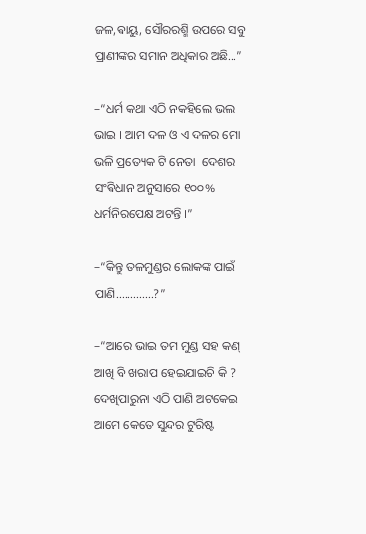ଜଳ,ଵାୟୁ, ସୌରରଶ୍ମି ଉପରେ ସବୁ ପ୍ରାଣୀଙ୍କର ସମାନ ଅଧିକାର ଅଛି...”

–“ଧର୍ମ କଥା ଏଠି ନକହିଲେ ଭଲ ଭାଇ । ଆମ ଦଳ ଓ ଏ ଦଳର ମୋ ଭଳି ପ୍ରତ୍ୟେକ ଟି ନେତା  ଦେଶର ସଂଵିଧାନ ଅନୁସାରେ ୧୦୦% ଧର୍ମନିରପେକ୍ଷ ଅଟନ୍ତି ।”

–“କିନ୍ତୁ ତଳମୁଣ୍ଡର ଲୋକଙ୍କ ପାଇଁ ପାଣି.............?”

–“ଆରେ ଭାଇ ତମ ମୁଣ୍ଡ ସହ କଣ୍ ଆଖି ବି ଖରାପ ହେଇଯାଇଚି କି ? ଦେଖିପାରୁନା ଏଠି ପାଣି ଅଟକେଇ ଆମେ କେତେ ସୁନ୍ଦର ଟୁରିଷ୍ଟ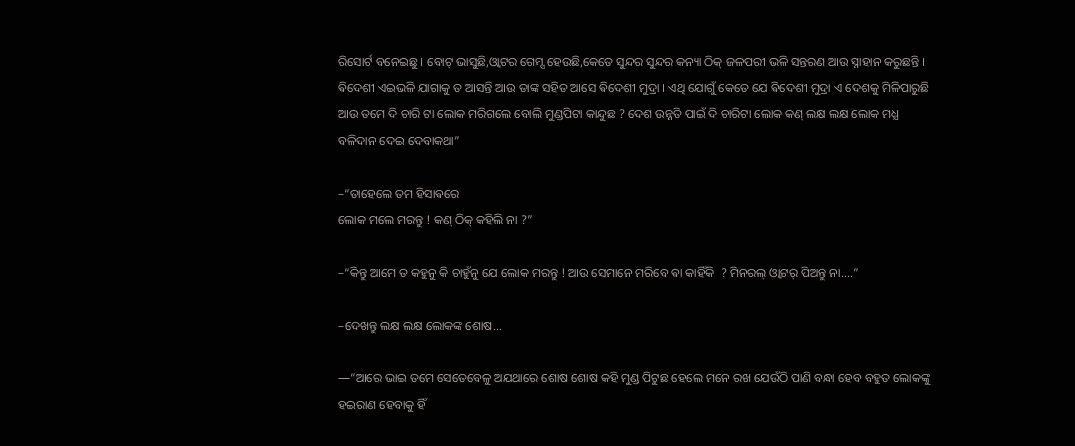ରିସୋର୍ଟ ବନେଇଛୁ । ବୋଟ୍ ଭାସୁଛି,ଓ୍ଵାଟର ଗେମ୍ସ ହେଉଛି,କେତେ ସୁନ୍ଦର ସୁନ୍ଦର କନ୍ୟା ଠିକ୍ ଜଳପରୀ ଭଳି ସନ୍ତରଣ ଆଉ ସ୍ନାହାନ କରୁଛନ୍ତି । ଵିଦେଶୀ ଏଇଭଳି ଯାଗାକୁ ତ ଆସନ୍ତି ଆଉ ତାଙ୍କ ସହିତ ଆସେ ଵିଦେଶୀ ମୁଦ୍ରା । ଏଥି ଯୋଗୁଁ କେତେ ଯେ ଵିଦେଶୀ ମୁଦ୍ରା ଏ ଦେଶକୁ ମିଳିପାରୁଛି ଆଉ ତମେ ଦି ଚାରି ଟା ଲୋକ ମରିଗଲେ ବୋଲି ମୁଣ୍ଡପିଟା କାନ୍ଦୁଛ ? ଦେଶ ଉନ୍ନତି ପାଇଁ ଦି ଚାରିଟା ଲୋକ କଣ୍ ଲକ୍ଷ ଲକ୍ଷ ଲୋକ ମଧ୍ଯ ବଳିଦାନ ଦେଇ ଦେବାକଥା”

–“ତାହେଲେ ତମ ହିସାଵରେ
ଲୋକ ମଲେ ମରନ୍ତୁ ! କଣ୍ ଠିକ୍ କହିଲି ନା ?”

–“କିନ୍ତୁ ଆମେ ତ କହୁନୁ କି ଚାହୁଁନୁ ଯେ ଲୋକ ମରନ୍ତୁ ! ଆଉ ସେମାନେ ମରିବେ ଵା କାହିଁକି  ? ମିନରଲ୍ ଓ୍ଵାଟର୍ ପିଅନ୍ତୁ ନା....”

–ଦେଖନ୍ତୁ ଲକ୍ଷ ଲକ୍ଷ ଲୋକଙ୍କ ଶୋଷ...

―“ଆରେ ଭାଇ ତମେ ସେତେବେଳୁ ଅଯଥାରେ ଶୋଷ ଶୋଷ କହି ମୁଣ୍ଡ ପିଟୁଛ ହେଲେ ମନେ ରଖ ଯେଉଁଠି ପାଣି ବନ୍ଧା ହେବ ବହୁତ ଲୋକଙ୍କୁ ହଇରାଣ ହେବାକୁ ହିଁ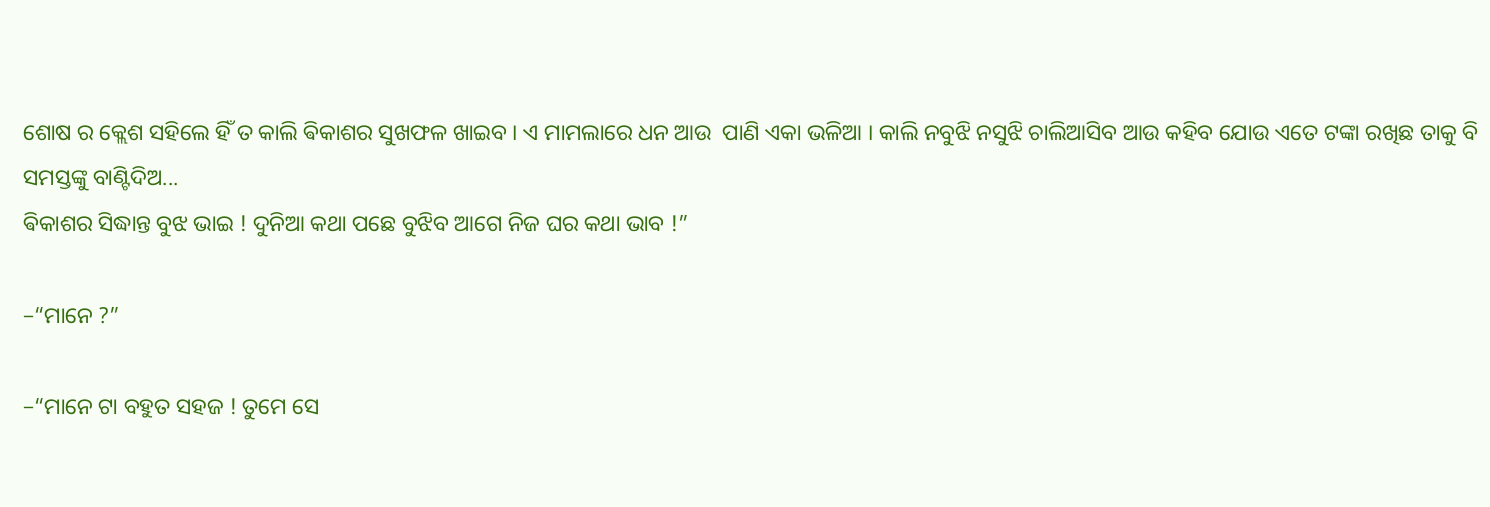ଶୋଷ ର କ୍ଲେଶ ସହିଲେ ହିଁ ତ କାଲି ଵିକାଶର ସୁଖଫଳ ଖାଇବ । ଏ ମାମଲାରେ ଧନ ଆଉ  ପାଣି ଏକା ଭଳିଆ । କାଲି ନବୁଝି ନସୁଝି ଚାଲିଆସିବ ଆଉ କହିବ ଯୋଉ ଏତେ ଟଙ୍କା ରଖିଛ ତାକୁ ବି ସମସ୍ତଙ୍କୁ ବାଣ୍ଟିଦିଅ...
ଵିକାଶର ସିଦ୍ଧାନ୍ତ ବୁଝ ଭାଇ ! ଦୁନିଆ କଥା ପଛେ ବୁଝିବ ଆଗେ ନିଜ ଘର କଥା ଭାବ !”

–“ମାନେ ?”

–“ମାନେ ଟା ବହୁତ ସହଜ ! ତୁମେ ସେ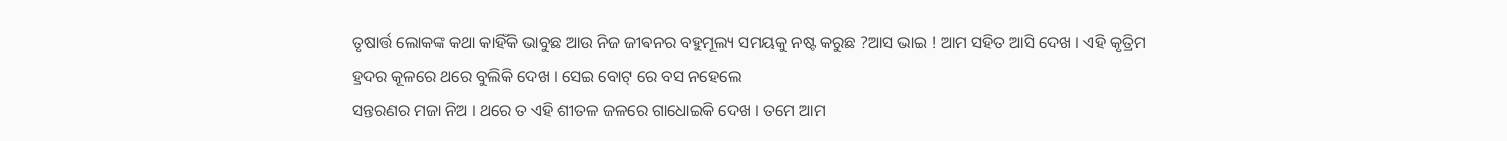ତୃଷାର୍ତ୍ତ ଲୋକଙ୍କ କଥା କାହିଁକି ଭାବୁଛ ଆଉ ନିଜ ଜୀଵନର ବହୁମୂଲ୍ୟ ସମୟକୁ ନଷ୍ଟ କରୁଛ ?ଆସ ଭାଇ ! ଆମ ସହିତ ଆସି ଦେଖ । ଏହି କୃତ୍ରିମ ହ୍ରଦର କୂଳରେ ଥରେ ବୁଲିକି ଦେଖ । ସେଇ ବୋଟ୍ ରେ ବସ ନହେଲେ
ସନ୍ତରଣର ମଜା ନିଅ । ଥରେ ତ ଏହି ଶୀତଳ ଜଳରେ ଗାଧୋଇକି ଦେଖ । ତମେ ଆମ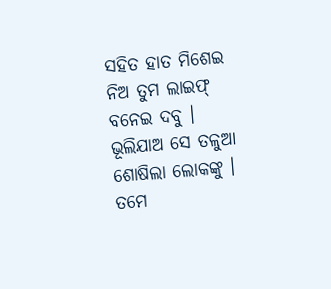ସହିତ ହାତ ମିଶେଇ ନିଅ ତୁମ ଲାଇଫ୍ ବନେଇ ଦବୁ । ଭୂଲିଯାଅ ସେ ତଳୁଆ ଶୋଷିଲା ଲୋକଙ୍କୁ । ତମେ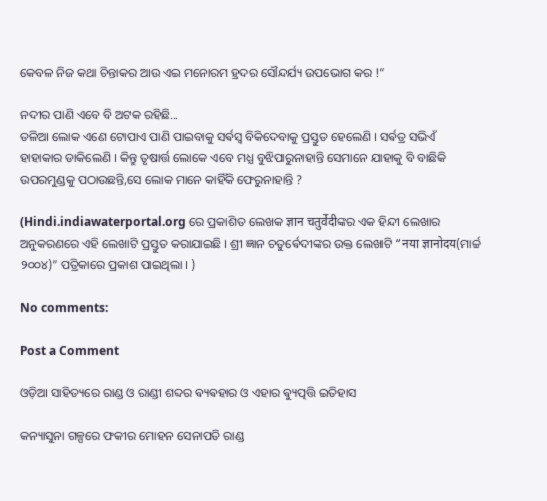କେବଳ ନିଜ କଥା ଚିନ୍ତାକର ଆଉ ଏଇ ମନୋରମ ହ୍ରଦର ସୌନ୍ଦର୍ଯ୍ୟ ଉପଭୋଗ କର !”

ନଦୀର ପାଣି ଏବେ ବି ଅଟକ ରହିଛି...
ତଳିଆ ଲୋକ ଏଣେ ଟୋପାଏ ପାଣି ପାଇବାକୁ ସର୍ଵସ୍ଵ ବିକିଦେବାକୁ ପ୍ରସ୍ତୁତ ହେଲେଣି । ସର୍ଵତ୍ର ସଭିଏଁ ହାହାକାର ଡାକିଲେଣି । କିନ୍ତୁ ତୃଷାର୍ତ୍ତ ଲୋକେ ଏବେ ମଧ୍ଯ ବୁଝିପାରୁନାହାନ୍ତି ସେମାନେ ଯାହାକୁ ବି ବାଛିକି ଉପରମୁଣ୍ଡକୁ ପଠାଉଛନ୍ତି,ସେ ଲୋକ ମାନେ କାହିଁକି ଫେରୁନାହାନ୍ତି ?

(Hindi.indiawaterportal.org ରେ ପ୍ରକାଶିତ ଲେଖକ ज्ञान चतुर्वेदीଙ୍କର ଏକ ହିନ୍ଦୀ ଲେଖାର ଅନୁକରଣରେ ଏହି ଲେଖାଟି ପ୍ରସ୍ତୁତ କରାଯାଇଛି । ଶ୍ରୀ ଜ୍ଞାନ ଚତୁର୍ଵେଦୀଙ୍କର ଉକ୍ତ ଲେଖାଟି “नया ज्ञानोदय(ମାର୍ଚ୍ଚ ୨୦୦୪)” ପତ୍ରିକାରେ ପ୍ରକାଶ ପାଇଥିଲା । )

No comments:

Post a Comment

ଓଡ଼ିଆ ସାହିତ୍ୟରେ ରାଣ୍ଡ ଓ ରାଣ୍ଡୀ ଶବ୍ଦର ଵ୍ୟଵହାର ଓ ଏହାର ଵ୍ୟୁତ୍ପତ୍ତି ଇତିହାସ

କନ୍ୟାସୁନା ଗଳ୍ପରେ ଫକୀର ମୋହନ ସେନାପତି ରାଣ୍ଡ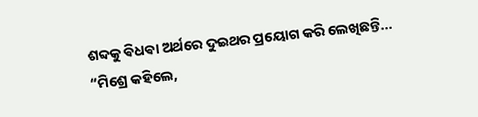ଶବ୍ଦକୁ ଵିଧଵା ଅର୍ଥରେ ଦୁଇଥର ପ୍ରୟୋଗ କରି ଲେଖିଛନ୍ତି... “ମିଶ୍ରେ କହିଲେ,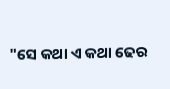"ସେ କଥା ଏ କଥା ଢେର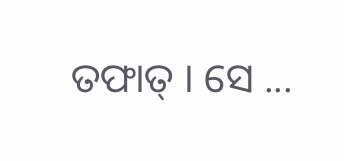ତଫାତ୍ । ସେ ...